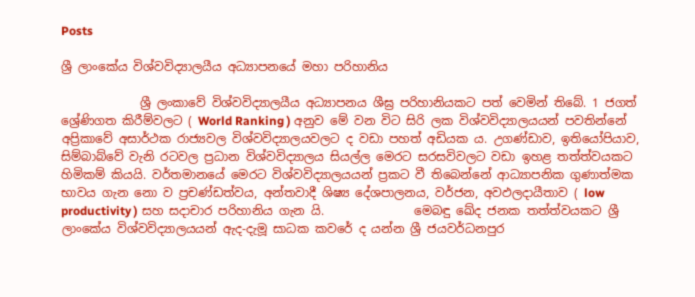Posts

ශ්‍රී ලාංකේය විශ්වවිද්‍යාලයීය අධ්‍යාපනයේ මහා පරිහානිය

             ශ්‍රී ලංකාවේ විශ්වවිද්‍යාලයීය අධ්‍යාපනය ශීඝ්‍ර පරිහානියකට පත් වෙමින් තිබේ. 1 ජගත් ශ්‍රේණිගත කිරීම්වලට ( World Ranking ) අනුව මේ වන විට සිරි ලක විශ්වවිද්‍යාලයයන් පවතින්නේ අප්‍රිකාවේ අසාර්ථක රාජ්‍යවල විශ්වවිද්‍යාලයවලට ද වඩා පහත් අඩියක ය. උගණ්ඩාව, ඉතියෝපියාව, සිම්බාබ්වේ වැනි රටවල ප්‍රධාන විශ්වවිද්‍යාලය සියල්ල මෙරට සරසවිවලට වඩා ඉහළ තත්ත්වයකට හිමිකම් කියයි. වර්තමානයේ මෙරට විශ්වවිද්‍යාලයයන් ප්‍රකට වී තිබෙන්නේ ආධ්‍යාපනික ගුණාත්මක භාවය ගැන නො ව ප්‍රචණ්ඩත්වය, අන්තවාදී ශිෂ්‍ය දේශපාලනය, වර්ජන, අවඵලදායීතාව ( low productivity ) සහ සදාචාර පරිහානිය ගැන යි.               මෙබඳු ඛේද ජනක තත්ත්වයකට ශ්‍රී ලාංකේය විශ්වවිද්‍යාලයයන් ඇද-දැමූ සාධක කවරේ ද යන්න ශ්‍රී ජයවර්ධනපුර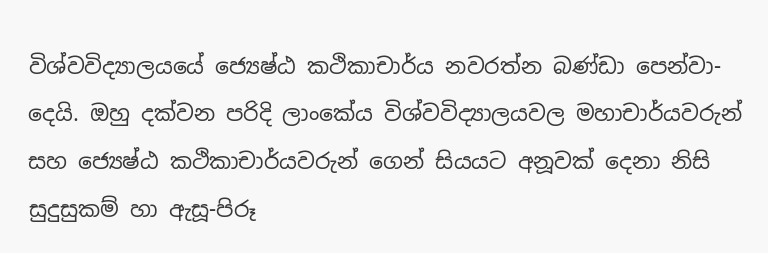විශ්වවිද්‍යාලයයේ ජ්‍යෙෂ්ඨ කථිකාචාර්ය නවරත්න බණ්ඩා පෙන්වා-දෙයි. ඔහු දක්වන පරිදි ලාංකේය විශ්වවිද්‍යාලයවල මහාචාර්යවරුන් සහ ජ්‍යෙෂ්ඨ කථිකාචාර්යවරුන් ගෙන් සියයට අනූවක් දෙනා නිසි සුදුසුකම් හා ඇසූ-පිරූ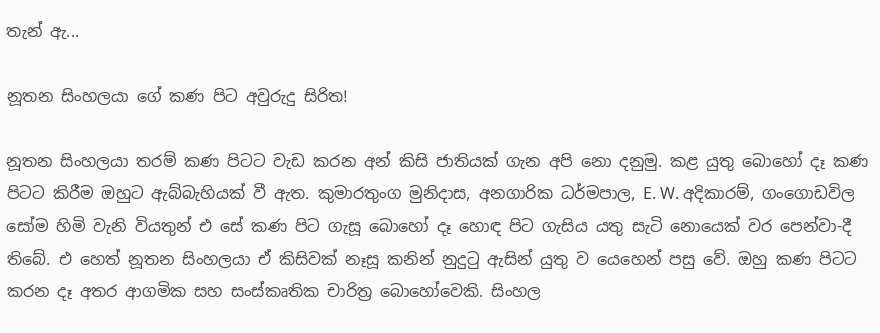තැන් ඇ...

නූතන සිංහලයා ගේ කණ පිට අවුරුදු සිරිත!

නූතන සිංහලයා තරම් කණ පිටට වැඩ කරන අන් කිසි ජාතියක් ගැන අපි නො දනුමු. කළ යුතු බොහෝ දෑ කණ පිටට කිරීම ඔහුට ඇබ්බැහියක් වී ඇත. කුමාරතුංග මුනිදාස, අනගාරික ධර්මපාල, E. W. අදිකාරම්, ගංගොඩවිල සෝම හිමි වැනි වියතුන් එ සේ කණ පිට ගැසූ බොහෝ දෑ හොඳ පිට ගැසිය යතු සැටි නොයෙක් වර පෙන්වා-දී තිබේ. එ හෙත් නූතන සිංහලයා ඒ කිසිවක් නෑසූ කනින් නුදුටු ඇසින් යුතු ව යෙහෙන් පසු වේ. ඔහු කණ පිටට කරන දෑ අතර ආගමික සහ සංස්කෘතික චාරිත්‍ර බොහෝවෙකි. සිංහල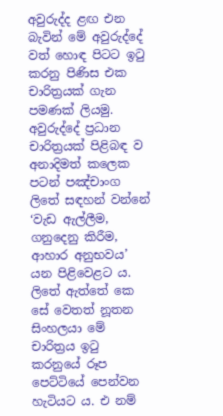අවුරුද්ද ළඟ එන බැවින් මේ අවුරුද්දේ වත් හොඳ පිටට ඉටු කරනු පිණිස එක චාරිත්‍රයක් ගැන පමණක් ලියමු. අවුරුද්දේ ප්‍රධාන චාරිත්‍රයක් පිළිබඳ ව අනාදිමත් කලෙක පටන් පඤ්චාංග ලිතේ සඳහන් වන්නේ ‘වැඩ ඇල්ලීම, ගනුදෙනු කිරීම, ආහාර අනුභවය’ යන පිළිවෙළට ය. ලිතේ ඇත්තේ කෙ සේ වෙතත් නූතන සිංහලයා මේ චාරිත්‍රය ඉටු කරනුයේ රූප පෙට්ටියේ පෙන්වන හැටියට ය. එ නම්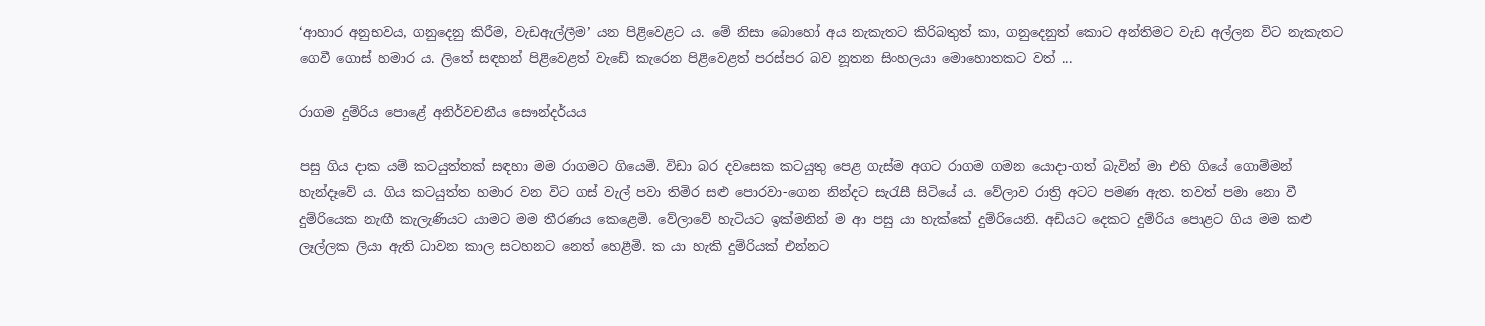‘ආහාර අනුභවය, ගනුදෙනු කිරීම, වැඩඇල්ලීම’ යන පිළිවෙළට ය. මේ නිසා බොහෝ අය නැකැතට කිරිබතුත් කා, ගනුදෙනුත් කොට අන්තිමට වැඩ අල්ලන විට නැකැතට ගෙවී ගොස් හමාර ය. ලිතේ සඳහන් පිළිවෙළත් වැඩේ කැරෙන පිළිවෙළත් පරස්පර බව නූතන සිංහලයා මොහොතකට වත් ...

රාගම දුම්රිය පොළේ අනිර්වචනීය සෞන්දර්යය

පසු ගිය දාක යම් කටයුත්තක් සඳහා මම රාගමට ගියෙමි. විඩා බර දවසෙක කටයුතු පෙළ ගැස්ම අගට රාගම ගමන යොදා-ගත් බැවින් මා එහි ගියේ ගොම්මන් හැන්දෑවේ ය. ගිය කටයුත්ත හමාර වන විට ගස් වැල් පවා තිමිර සළු පොරවා-ගෙන නින්දට සැරැසී සිටියේ ය. වේලාව රාත්‍රි අටට පමණ ඇත. තවත් පමා නො වී දුම්රියෙක නැඟී කැලැණියට යාමට මම තීරණය කෙළෙමි. වේලාවේ හැටියට ඉක්මනින් ම ආ පසු යා හැක්කේ දුම්රියෙනි. අඩියට දෙකට දුම්රිය පොළට ගිය මම කළු ලෑල්ලක ලියා ඇති ධාවන කාල සටහනට නෙත් හෙළීමි. ක යා හැකි දුම්රියක් එන්නට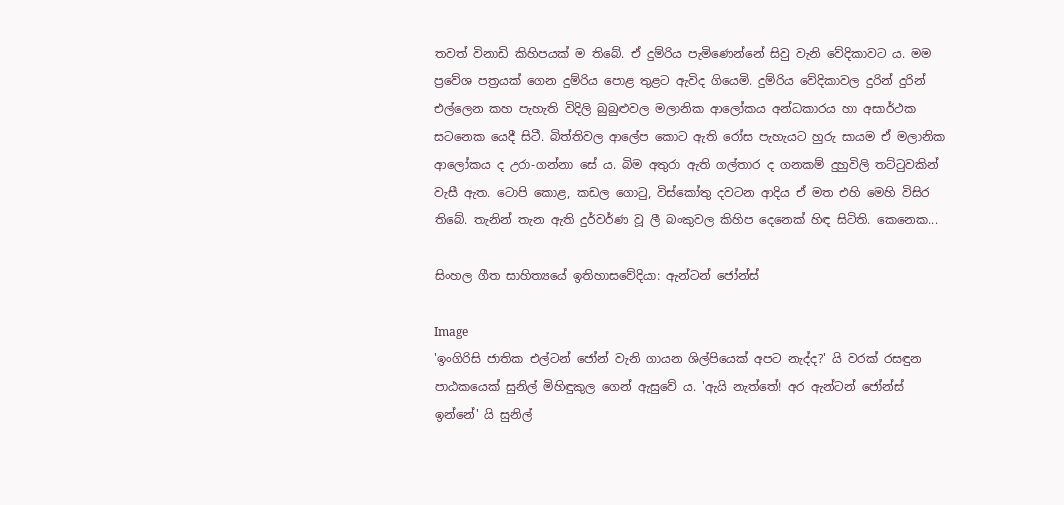තවත් විනාඩි කිහිපයක් ම තිබේ. ඒ දුම්රිය පැමිණෙන්නේ සිවු වැනි වේදිකාවට ය. මම ප්‍රවේශ පත්‍රයක් ගෙන දුම්රිය පොළ තුළට ඇවිද ගියෙමි. දුම්රිය වේදිකාවල දුරින් දුරින් එල්ලෙන කහ පැහැති විදිලි බුබුළුවල මලානික ආලෝකය අන්ධකාරය හා අසාර්ථක සටනෙක යෙදී සිටී. බිත්තිවල ආලේප කොට ඇති රෝස පැහැයට හුරු සායම ඒ මලානික ආලෝකය ද උරා-ගන්නා සේ ය. බිම අතුරා ඇති ගල්තාර ද ගනකම් දුහුවිලි තට්ටුවකින් වැසී ඇත. ටොපි කොළ, කඩල ගොටු, විස්කෝතු දවටන ආදිය ඒ මත එහි මෙහි විසිර තිබේ. තැනින් තැන ඇති දුර්වර්ණ වූ ලී බංකුවල කිහිප දෙනෙක් හිඳ සිටිති. කෙනෙක...

සිංහල ගීත සාහිත්‍යයේ ඉතිහාසවේදියා: ඇන්ටන් ජෝන්ස්

Image
'ඉංගිරිසි ජාතික එල්ටන් ජෝන් වැනි ගායන ශිල්පියෙක් අපට නැද්ද?' යි වරක් රසඳුන පාඨකයෙක් සුනිල් මිහිඳුකුල ගෙන් ඇසුවේ ය. 'ඇයි නැත්තේ! අර ඇන්ටන් ජෝන්ස් ඉන්නේ' යි සුනිල්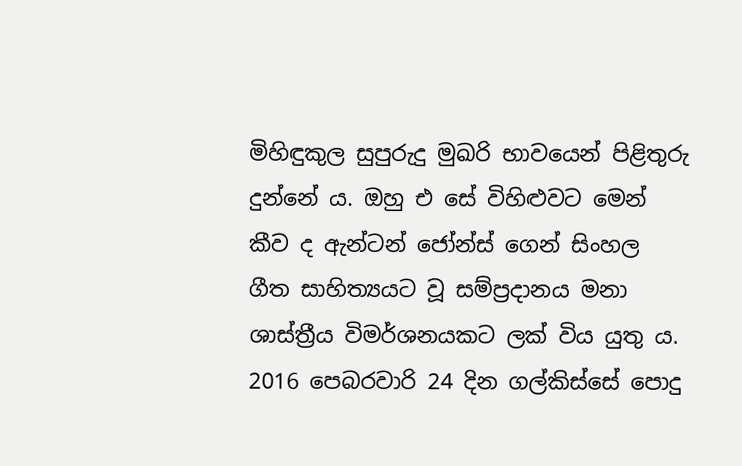මිහිඳුකුල සුපුරුදු මුඛරි භාවයෙන් පිළිතුරු දුන්නේ ය. ඔහු එ සේ විහිළුවට මෙන් කීව ද ඇන්ටන් ජෝන්ස් ගෙන් සිංහල ගීත සාහිත්‍යයට වූ සම්ප්‍රදානය මනා ශාස්ත්‍රීය විමර්ශනයකට ලක් විය යුතු ය. 2016 පෙබරවාරි 24 දින ගල්කිස්සේ පොදු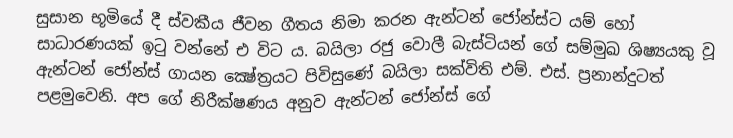සුසාන භූමියේ දී ස්වකීය ජීවන ගීතය නිමා කරන ඇන්ටන් ජෝන්ස්ට යම් හෝ සාධාරණයක් ඉටු වන්නේ එ විට ය. බයිලා රජු වොලී බැස්ටියන් ගේ සම්මුඛ ශිෂ්‍යයකු වූ ඇන්ටන් ජෝන්ස් ගායන ක්‍ෂේත්‍රයට පිවිසුණේ බයිලා සක්විති එම්. එස්. ප්‍රනාන්දුටත් පළමුවෙනි. අප ගේ නිරීක්ෂණය අනුව ඇන්ටන් ජෝන්ස් ගේ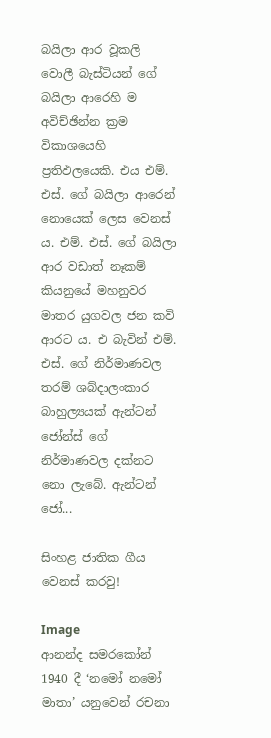බයිලා ආර වූකලි වොලී බැස්ටියන් ගේ බයිලා ආරෙහි ම අවිච්ඡින්න ක්‍රම විකාශයෙහි ප්‍රතිඵලයෙකි. එය එම්. එස්. ගේ බයිලා ආරෙන් නොයෙක් ලෙස වෙනස් ය. එම්. එස්. ගේ බයිලා ආර වඩාත් නෑකම් කියනුයේ මහනුවර මාතර යුගවල ජන කවි ආරට ය. එ බැවින් එම්. එස්. ගේ නිර්මාණවල තරම් ශබ්දාලංකාර බාහුල්‍යයක් ඇන්ටන් ජෝන්ස් ගේ නිර්මාණවල දක්නට නො ලැබේ. ඇන්ටන් ජෝ...

සිංහළ ජාතික ගීය වෙනස් කරවු!

Image
ආනන්ද සමරකෝන් 1940 දී ‘නමෝ නමෝ මාතා’ යනුවෙන් රචනා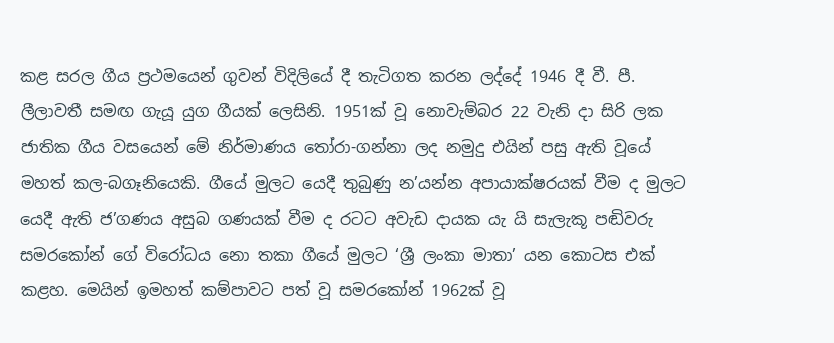කළ සරල ගීය ප්‍රථමයෙන් ගුවන් විදිලියේ දී තැටිගත කරන ලද්දේ 1946 දී වී. පී. ලීලාවතී සමඟ ගැයූ යුග ගීයක් ලෙසිනි. 1951ක් වූ නොවැම්බර 22 වැනි දා සිරි ලක ජාතික ගීය වසයෙන් මේ නිර්මාණය තෝරා-ගන්නා ලද නමුදු එයින් පසු ඇති වූයේ මහත් කල-බගෑනියෙකි. ගීයේ මුලට යෙදී තුබුණු න’යන්න අපායාක්ෂරයක් වීම ද මුලට යෙදී ඇති ජ’ගණය අසුබ ගණයක් වීම ද රටට අවැඩ දායක යැ යි සැලැකූ පඬිවරු සමරකෝන් ගේ විරෝධය නො තකා ගීයේ මුලට ‘ශ්‍රී ලංකා මාතා’ යන කොටස එක් කළහ. මෙයින් ඉමහත් කම්පාවට පත් වූ සමරකෝන් 1962ක් වූ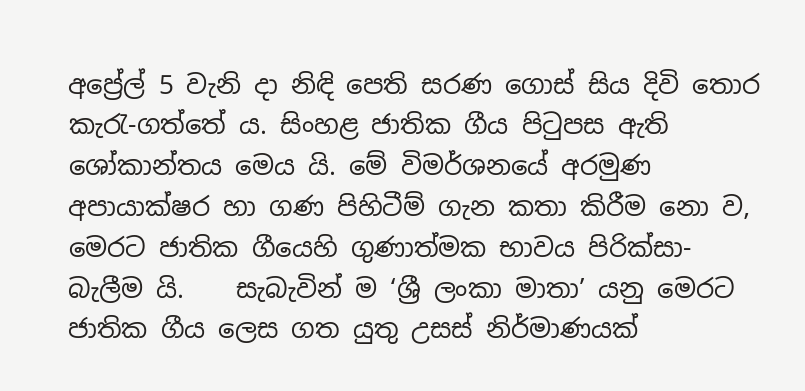අප්‍රේල් 5 වැනි දා නිඳි පෙති සරණ ගොස් සිය දිවි තොර කැරැ-ගත්තේ ය. සිංහළ ජාතික ගීය පිටුපස ඇති ශෝකාන්තය මෙය යි. මේ විමර්ශනයේ අරමුණ අපායාක්ෂර හා ගණ පිහිටීම් ගැන කතා කිරීම නො ව, මෙරට ජාතික ගීයෙහි ගුණාත්මක භාවය පිරික්සා-බැලීම යි.    සැබැවින් ම ‘ශ්‍රී ලංකා මාතා’ යනු මෙරට ජාතික ගීය ලෙස ගත යුතු උසස් නිර්මාණයක්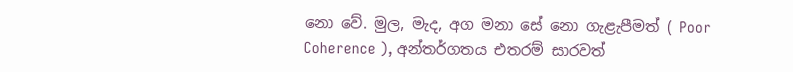නො වේ. මුල, මැද, අග මනා සේ නො ගැළැපීමත් ( Poor Coherence ), අන්තර්ගතය එතරම් සාරවත්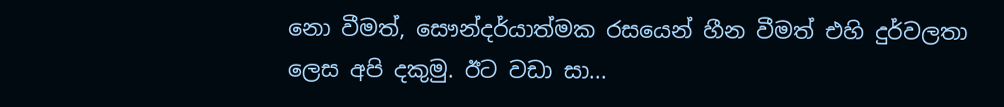නො වීමත්, සෞන්දර්යාත්මක රසයෙන් හීන වීමත් එහි දුර්වලතා ලෙස අපි දකුමු. ඊට වඩා සා...